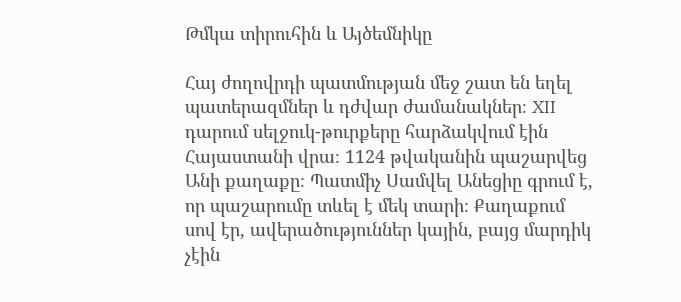Թմկա տիրուհին և Այծեմնիկը

Հայ ժողովրդի պատմության մեջ շատ են եղել պատերազմներ և դժվար ժամանակներ։ XII դարում սելջուկ-թուրքերը հարձակվում էին Հայաստանի վրա։ 1124 թվականին պաշարվեց Անի քաղաքը։ Պատմիչ Սամվել Անեցիը գրում է, որ պաշարումը տևել է մեկ տարի։ Քաղաքում սով էր, ավերածություններ կային, բայց մարդիկ չէին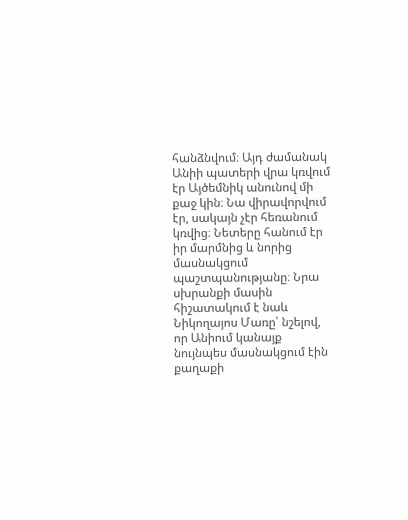հանձնվում։ Այդ ժամանակ Անիի պատերի վրա կռվում էր Այծեմնիկ անունով մի քաջ կին։ Նա վիրավորվում էր, սակայն չէր հեռանում կռվից։ Նետերը հանում էր իր մարմնից և նորից մասնակցում պաշտպանությանը։ Նրա սխրանքի մասին հիշատակում է նաև Նիկողայոս Մառը՝ նշելով, որ Անիում կանայք նույնպես մասնակցում էին քաղաքի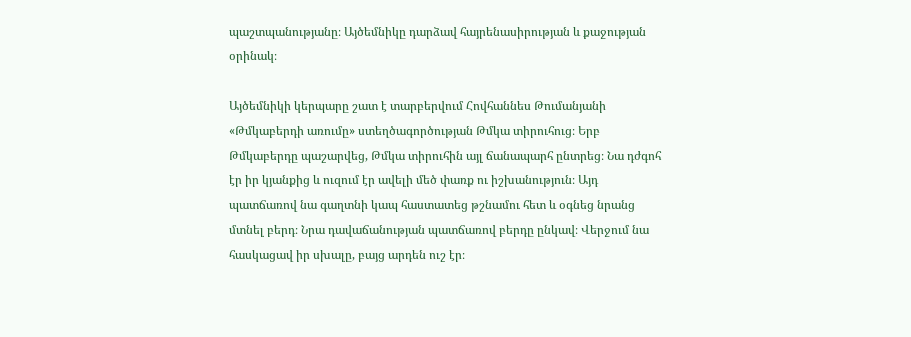պաշտպանությանը։ Այծեմնիկը դարձավ հայրենասիրության և քաջության օրինակ։

Այծեմնիկի կերպարը շատ է տարբերվում Հովհաննես Թումանյանի «Թմկաբերդի առումը» ստեղծագործության Թմկա տիրուհուց։ Երբ Թմկաբերդը պաշարվեց, Թմկա տիրուհին այլ ճանապարհ ընտրեց։ Նա դժգոհ էր իր կյանքից և ուզում էր ավելի մեծ փառք ու իշխանություն։ Այդ պատճառով նա գաղտնի կապ հաստատեց թշնամու հետ և օգնեց նրանց մտնել բերդ։ Նրա դավաճանության պատճառով բերդը ընկավ։ Վերջում նա հասկացավ իր սխալը, բայց արդեն ուշ էր։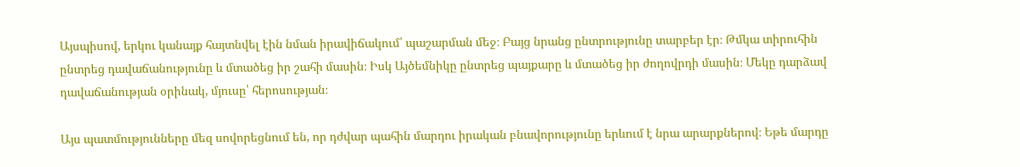Այսպիսով, երկու կանայք հայտնվել էին նման իրավիճակում՝ պաշարման մեջ։ Բայց նրանց ընտրությունը տարբեր էր։ Թմկա տիրուհին ընտրեց դավաճանությունը և մտածեց իր շահի մասին։ Իսկ Այծեմնիկը ընտրեց պայքարը և մտածեց իր ժողովրդի մասին։ Մեկը դարձավ դավաճանության օրինակ, մյուսը՝ հերոսության։

Այս պատմությունները մեզ սովորեցնում են, որ դժվար պահին մարդու իրական բնավորությունը երևում է նրա արարքներով։ Եթե մարդը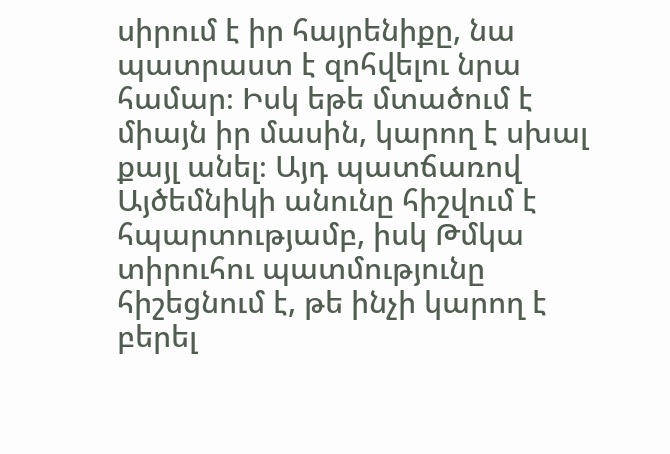սիրում է իր հայրենիքը, նա պատրաստ է զոհվելու նրա համար։ Իսկ եթե մտածում է միայն իր մասին, կարող է սխալ քայլ անել։ Այդ պատճառով Այծեմնիկի անունը հիշվում է հպարտությամբ, իսկ Թմկա տիրուհու պատմությունը հիշեցնում է, թե ինչի կարող է բերել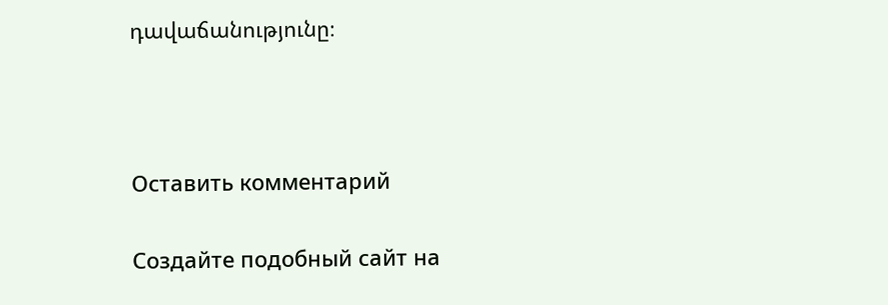դավաճանությունը։



Оставить комментарий

Создайте подобный сайт на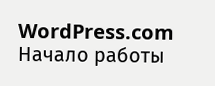WordPress.com
Начало работы